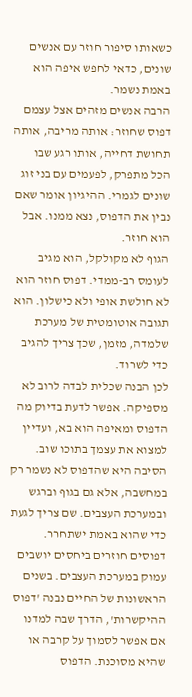כשאותו סיפור חוזר עם אנשים שונים, כדאי לחפש איפה הוא באמת נשמר.
הרבה אנשים מזהים אצל עצמם דפוס שחוזר: אותה מריבה, אותה תחושת דחייה, אותו רגע שבו הכל מתפרק, לפעמים עם בני זוג שונים לגמרי. ההיגיון אומר שאם נבין את הדפוס, נצא ממנו. אבל הוא חוזר.
הגוף לא מקולקל, הוא מגיב לעומס רב-ממדי. דפוס חוזר הוא לא חולשת אופי ולא כישלון. הוא תגובה אוטומטית של מערכת שלמדה, מזמן, שכך צריך להגיב כדי לשרוד.
לכן הבנה שכלית לבדה לרוב לא מספיקה. אפשר לדעת בדיוק מה הדפוס ומאיפה הוא בא, ועדיין למצוא את עצמך בתוכו שוב. הסיבה היא שהדפוס לא נשמר רק במחשבה, אלא גם בגוף וברגש ובמערכת העצבים. שם צריך לגעת כדי שהוא באמת ישתחרר.
דפוסים חוזרים ביחסים יושבים עמוק במערכת העצבים. בשנים הראשונות של החיים נבנה 'דפוס ההיקשרות', הדרך שבה למדנו אם אפשר לסמוך על קרבה או שהיא מסוכנת. הדפוס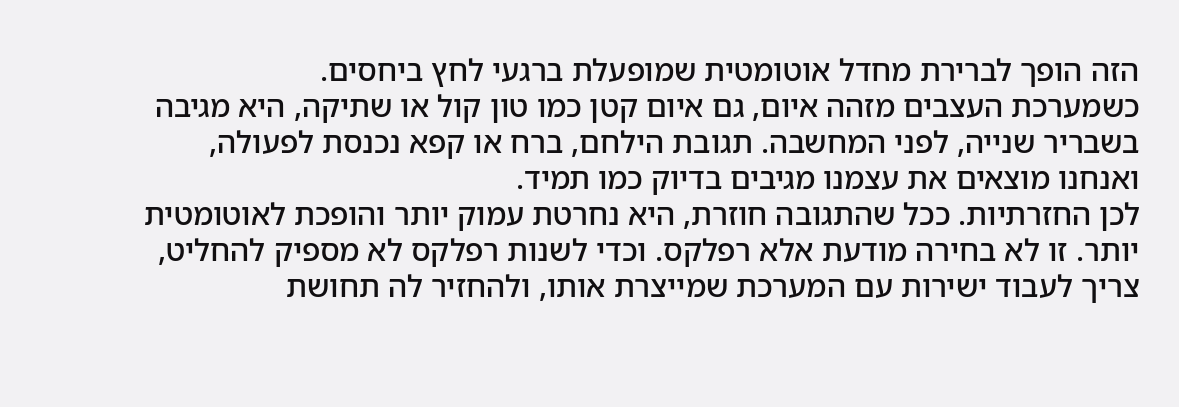הזה הופך לברירת מחדל אוטומטית שמופעלת ברגעי לחץ ביחסים.
כשמערכת העצבים מזהה איום, גם איום קטן כמו טון קול או שתיקה, היא מגיבה בשבריר שנייה, לפני המחשבה. תגובת הילחם, ברח או קפא נכנסת לפעולה, ואנחנו מוצאים את עצמנו מגיבים בדיוק כמו תמיד.
לכן החזרתיות. ככל שהתגובה חוזרת, היא נחרטת עמוק יותר והופכת לאוטומטית יותר. זו לא בחירה מודעת אלא רפלקס. וכדי לשנות רפלקס לא מספיק להחליט, צריך לעבוד ישירות עם המערכת שמייצרת אותו, ולהחזיר לה תחושת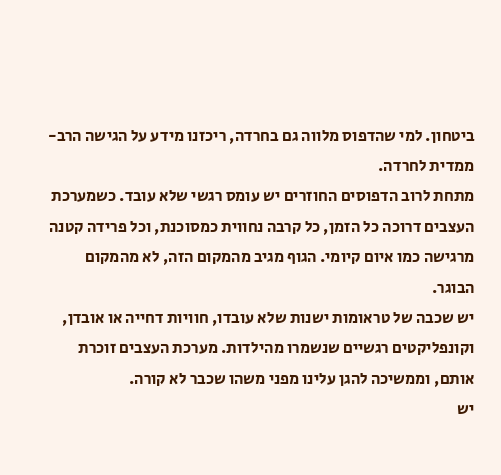ביטחון. למי שהדפוס מלווה גם בחרדה, ריכזנו מידע על הגישה הרב-ממדית לחרדה.
מתחת לרוב הדפוסים החוזרים יש עומס רגשי שלא עובד. כשמערכת העצבים דרוכה כל הזמן, כל קרבה נחווית כמסוכנת, וכל פרידה קטנה מרגישה כמו איום קיומי. הגוף מגיב מהמקום הזה, לא מהמקום הבוגר.
יש שכבה של טראומות ישנות שלא עובדו, חוויות דחייה או אובדן, וקונפליקטים רגשיים שנשמרו מהילדות. מערכת העצבים זוכרת אותם, וממשיכה להגן עלינו מפני משהו שכבר לא קורה.
יש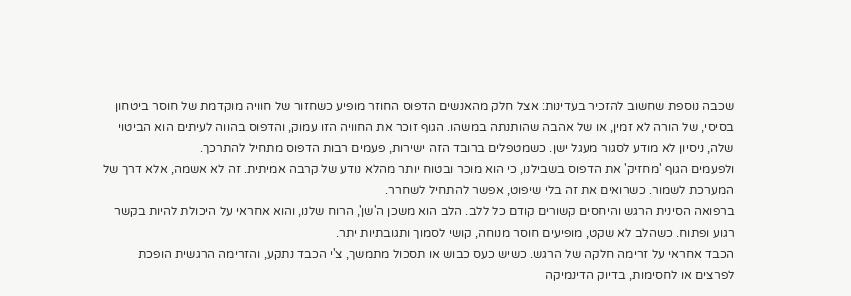שכבה נוספת שחשוב להזכיר בעדינות: אצל חלק מהאנשים הדפוס החוזר מופיע כשחזור של חוויה מוקדמת של חוסר ביטחון בסיסי, של הורה לא זמין, או של אהבה שהותנתה במשהו. הגוף זוכר את החוויה הזו עמוק, והדפוס בהווה לעיתים הוא הביטוי שלה, ניסיון לא מודע לסגור מעגל ישן. כשמטפלים ברובד הזה ישירות, פעמים רבות הדפוס מתחיל להתרכך.
ולפעמים הגוף 'מחזיק' את הדפוס בשבילנו, כי הוא מוכר ובטוח יותר מהלא נודע של קרבה אמיתית. זה לא אשמה, אלא דרך של המערכת לשמור. כשרואים את זה בלי שיפוט, אפשר להתחיל לשחרר.
ברפואה הסינית הרגש והיחסים קשורים קודם כל ללב. הלב הוא משכן ה'שן', הרוח שלנו, והוא אחראי על היכולת להיות בקשר רגוע ופתוח. כשהלב לא שקט, מופיעים חוסר מנוחה, קושי לסמוך ותגובתיות יתר.
הכבד אחראי על זרימה חלקה של הרגש. כשיש כעס כבוש או תסכול מתמשך, צ'י הכבד נתקע, והזרימה הרגשית הופכת לפרצים או לחסימות, בדיוק הדינמיקה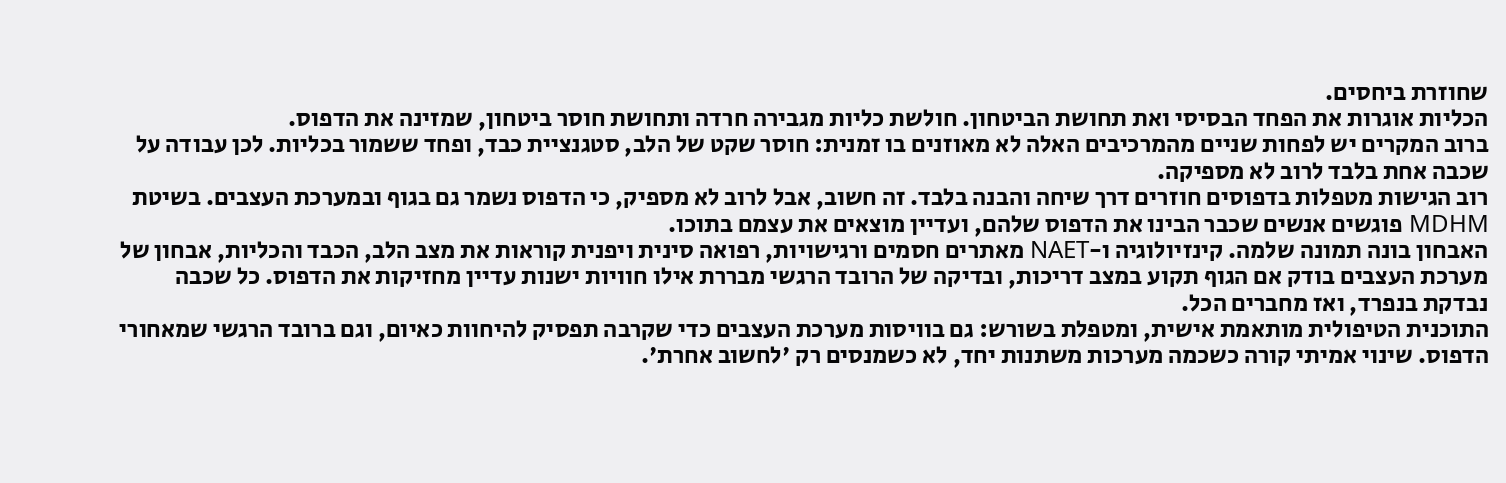שחוזרת ביחסים.
הכליות אוגרות את הפחד הבסיסי ואת תחושת הביטחון. חולשת כליות מגבירה חרדה ותחושת חוסר ביטחון, שמזינה את הדפוס.
ברוב המקרים יש לפחות שניים מהמרכיבים האלה לא מאוזנים בו זמנית: חוסר שקט של הלב, סטגנציית כבד, ופחד ששמור בכליות. לכן עבודה על שכבה אחת בלבד לרוב לא מספיקה.
רוב הגישות מטפלות בדפוסים חוזרים דרך שיחה והבנה בלבד. זה חשוב, אבל לרוב לא מספיק, כי הדפוס נשמר גם בגוף ובמערכת העצבים. בשיטת MDHM פוגשים אנשים שכבר הבינו את הדפוס שלהם, ועדיין מוצאים את עצמם בתוכו.
האבחון בונה תמונה שלמה. קינזיולוגיה ו-NAET מאתרים חסמים ורגישויות, רפואה סינית ויפנית קוראות את מצב הלב, הכבד והכליות, אבחון של מערכת העצבים בודק אם הגוף תקוע במצב דריכות, ובדיקה של הרובד הרגשי מבררת אילו חוויות ישנות עדיין מחזיקות את הדפוס. כל שכבה נבדקת בנפרד, ואז מחברים הכל.
התוכנית הטיפולית מותאמת אישית, ומטפלת בשורש: גם בוויסות מערכת העצבים כדי שקרבה תפסיק להיחוות כאיום, וגם ברובד הרגשי שמאחורי הדפוס. שינוי אמיתי קורה כשכמה מערכות משתנות יחד, לא כשמנסים רק 'לחשוב אחרת'.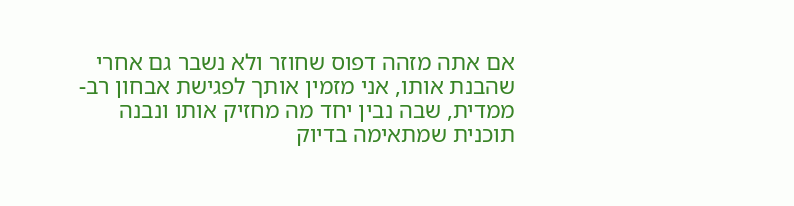אם אתה מזהה דפוס שחוזר ולא נשבר גם אחרי שהבנת אותו, אני מזמין אותך לפגישת אבחון רב-ממדית, שבה נבין יחד מה מחזיק אותו ונבנה תוכנית שמתאימה בדיוק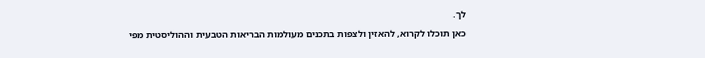לך.
כאן תוכלו לקרוא, להאזין ולצפות בתכנים מעולמות הבריאות הטבעית וההוליסטית מפי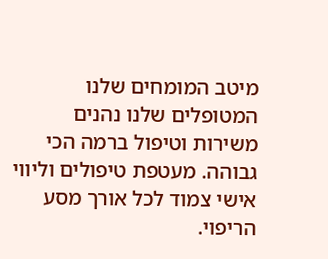מיטב המומחים שלנו
המטופלים שלנו נהנים משירות וטיפול ברמה הכי גבוהה. מעטפת טיפולים וליווי אישי צמוד לכל אורך מסע הריפוי.